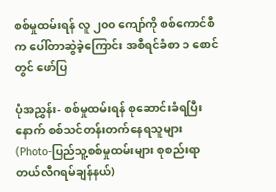စစ်မှုထမ်းရန် လူ ၂၀၀ ကျော်ကို စစ်ကောင်စီက ပေါ်တာဆွဲခဲ့ကြောင်း အစီရင်ခံစာ ၁ စောင်တွင် ဖော်ပြ

ပုံအညွှန်း- စစ်မှုထမ်းရန် စုဆောင်းခံရပြီးနောက် စစ်သင်တန်းတက်နေရသူများ (Photo-ပြည်သူ့စစ်မှုထမ်းများ စုစည်းရာ တယ်လီဂရမ်ချန်နယ်)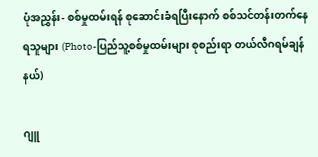ပုံအညွှန်း- စစ်မှုထမ်းရန် စုဆောင်းခံရပြီးနောက် စစ်သင်တန်းတက်နေရသူများ (Photo-ပြည်သူ့စစ်မှုထမ်းများ စုစည်းရာ တယ်လီဂရမ်ချန်နယ်)

ဂျူ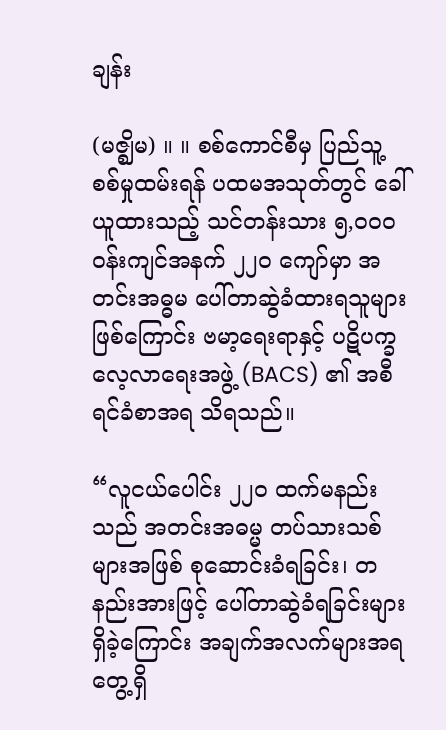ချန်း

(မဇ္ဈိမ) ။ ။ စစ်ကောင်စီမှ ပြည်သူ့စစ်မှုထမ်းရန် ပထမအသုတ်တွင် ခေါ်ယူထားသည့် သင်တန်းသား ၅,၀၀၀ ဝန်းကျင်အနက် ၂၂၀ ကျော်မှာ အတင်းအဓ္ဓမ ပေါ်တာဆွဲခံထားရသူများဖြစ်ကြောင်း ဗမာ့ရေးရာနှင့် ပဋိပက္ခလေ့လာရေးအဖွဲ့ (BACS) ၏ အစီရင်ခံစာအရ သိရသည်။

“လူငယ်ပေါင်း ၂၂၀ ထက်မနည်းသည် အတင်းအဓမ္မ တပ်သားသစ်များအဖြစ် စုဆောင်းခံရခြင်း၊ တနည်းအားဖြင့် ပေါ်တာဆွဲခံရခြင်းများရှိခဲ့ကြောင်း အချက်အလက်များအရ တွေ့ရှိ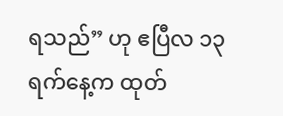ရသည်” ဟု ဧပြီလ ၁၃ ရက်နေ့က ထုတ်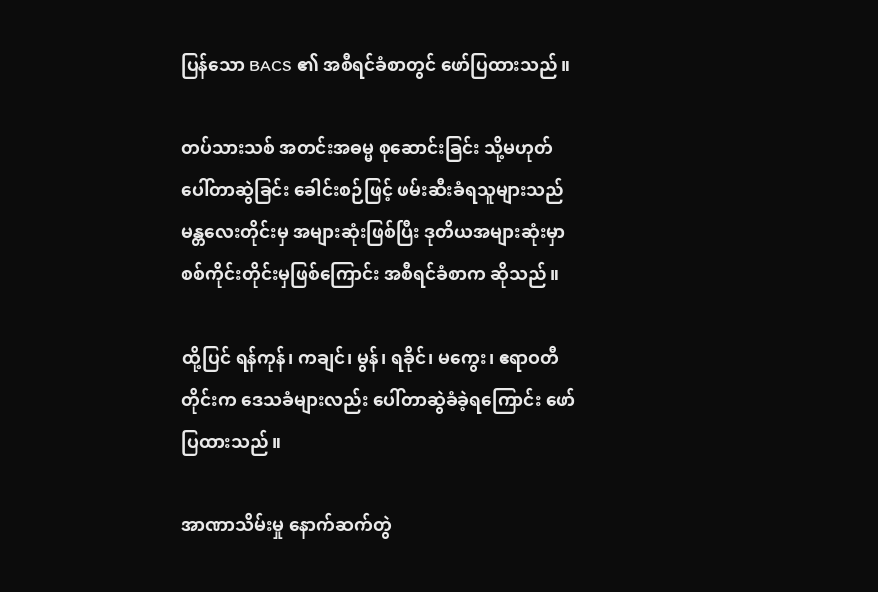ပြန်သော BACS ၏ အစီရင်ခံစာတွင် ဖော်ပြထားသည်။

တပ်သားသစ် အတင်းအဓမ္မ စုဆောင်းခြင်း သို့မဟုတ် ပေါ်တာဆွဲခြင်း ခေါင်းစဉ်ဖြင့် ဖမ်းဆီးခံရသူများသည် မန္တလေးတိုင်းမှ အများဆုံးဖြစ်ပြီး ဒုတိယအများဆုံးမှာ စစ်ကိုင်းတိုင်းမှဖြစ်ကြောင်း အစီရင်ခံစာက ဆိုသည်။

ထို့ပြင် ရန်ကုန်၊ ကချင်၊ မွန်၊ ရခိုင်၊ မကွေး၊ ဧရာဝတီတိုင်းက ဒေသခံများလည်း ပေါ်တာဆွဲခံခဲ့ရကြောင်း ဖော်ပြထားသည်။

အာဏာသိမ်းမှု နောက်ဆက်တွဲ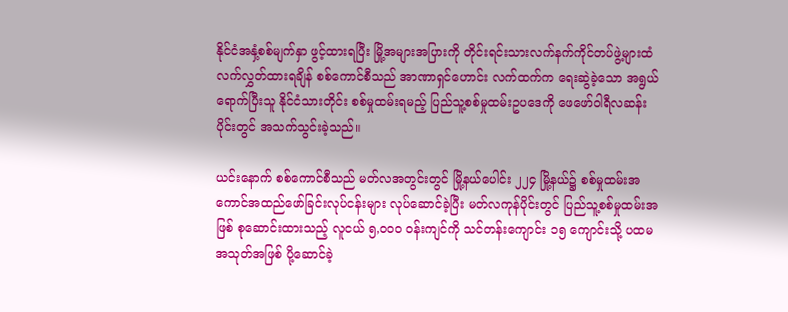နိုင်ငံအနှံ့စစ်မျက်နှာ ဖွင့်ထားရပြီး မြို့အများအပြားကို တိုင်းရင်းသားလက်နက်ကိုင်တပ်ဖွဲ့များထံ လက်လွှတ်ထားရချိန် စစ်ကောင်စီသည် အာဏာရှင်ဟောင်း လက်ထက်က ရေးဆွဲခဲ့သော အရွယ်ရောက်ပြီးသူ နိုင်ငံသားတိုင်း စစ်မှုထမ်းရမည့် ပြည်သူ့စစ်မှုထမ်းဥပဒေကို ဖေဖော်ဝါရီလဆန်းပိုင်းတွင် အသက်သွင်းခဲ့သည်။

ယင်းနောက် စစ်ကောင်စီသည် မတ်လအတွင်းတွင် မြို့နယ်ပေါင်း ၂၂၄ မြို့နယ်၌ စစ်မှုထမ်းအကောင်အထည်ဖော်ခြင်းလုပ်ငန်းများ လုပ်ဆောင်ခဲ့ပြီး မတ်လကုန်ပိုင်းတွင် ပြည်သူ့စစ်မှုထမ်းအဖြစ် စုဆောင်းထားသည့် လူငယ် ၅,၀၀၀ ဝန်းကျင်ကို သင်တန်းကျောင်း ၁၅ ကျောင်းသို့ ပထမအသုတ်အဖြစ် ပို့ဆောင်ခဲ့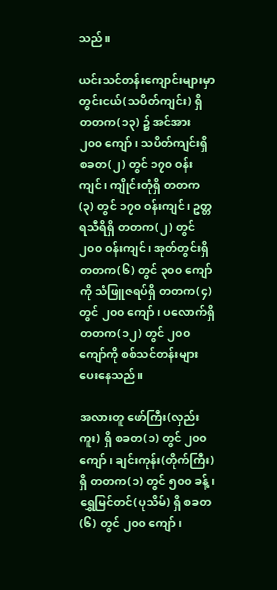သည်။

ယင်းသင်တန်းကျောင်းများမှာ တွင်းငယ်(သပိတ်ကျင်း) ရှိ တတက(၁၃) ၌ အင်အား ၂၀၀ ကျော်၊ သပိတ်ကျင်းရှိ စခတ(၂) တွင် ၁၇၀ ဝန်းကျင်၊ ကျိုင်းတုံရှိ တတက(၃) တွင် ၁၇၀ ဝန်းကျင်၊ ဥတ္တရသီရိရှိ တတက(၂) တွင် ၂၀၀ ဝန်းကျင်၊ အုတ်တွင်းရှိ တတက(၆) တွင် ၃၀၀ ကျော်ကို သံဖြူဇရပ်ရှိ တတက(၄) တွင် ၂၀၀ ကျော်၊ ပလောက်ရှိ တတက(၁၂) တွင် ၂၀၀ ကျော်ကို စစ်သင်တန်းများ ပေးနေသည်။

အလားတူ ဖော်ကြီး(လှည်းကူး) ရှိ စခတ(၁) တွင် ၂၀၀ ကျော်၊ ချင်းကုန်း(တိုက်ကြီး) ရှိ တတက(၁) တွင် ၅၀၀ ခန့်၊ ရွှေမြင်တင်(ပုသိမ်) ရှိ စခတ(၆) တွင် ၂၀၀ ကျော်၊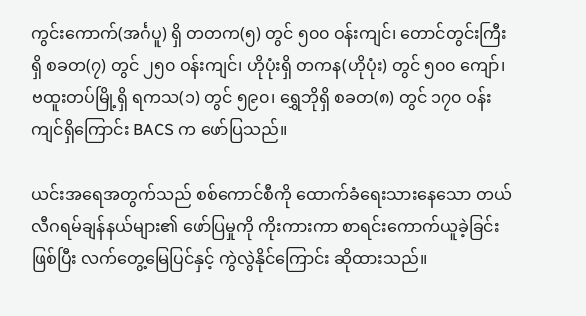ကွင်းကောက်(အင်္ဂပူ) ရှိ တတက(၅) တွင် ၅၀၀ ဝန်းကျင်၊ တောင်တွင်းကြီးရှိ စခတ(၇) တွင် ၂၅၀ ဝန်းကျင်၊ ဟိုပုံးရှိ တကန(ဟိုပုံး) တွင် ၅၀၀ ကျော်၊ ဗထူးတပ်မြို့ရှိ ရကသ(၁) တွင် ၅၉၀၊ ရွှေဘိုရှိ စခတ(၈) တွင် ၁၇၀ ဝန်းကျင်ရှိကြောင်း BACS က ဖော်ပြသည်။

ယင်းအရေအတွက်သည် စစ်ကောင်စီကို ထောက်ခံရေးသားနေသော တယ်လီဂရမ်ချန်နယ်များ၏ ဖော်ပြမှုကို ကိုးကားကာ စာရင်းကောက်ယူခဲ့ခြင်းဖြစ်ပြီး လက်တွေ့မြေပြင်နှင့် ကွဲလွဲနိုင်ကြောင်း ဆိုထားသည်။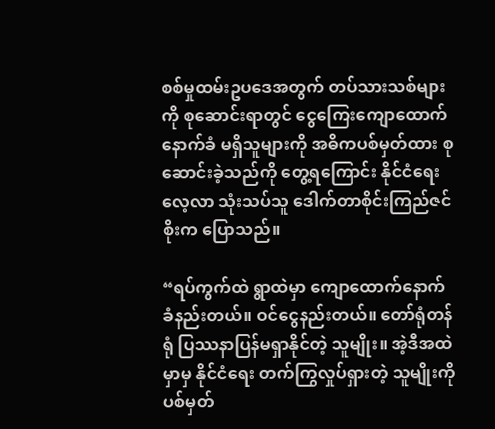စစ်မှုထမ်းဥပဒေအတွက် တပ်သားသစ်များကို စုဆောင်းရာတွင် ငွေကြေးကျောထောက်နောက်ခံ မရှိသူများကို အဓိကပစ်မှတ်ထား စုဆောင်းခဲ့သည်ကို တွေ့ရကြောင်း နိုင်ငံရေးလေ့လာ သုံးသပ်သူ ဒေါက်တာစိုင်းကြည်ဇင်စိုးက ပြောသည်။

“ရပ်ကွက်ထဲ ရွာထဲမှာ ကျောထောက်နောက်ခံနည်းတယ်။ ဝင်ငွေနည်းတယ်။ တော်ရုံတန်ရုံ ပြဿနာပြန်မရှာနိုင်တဲ့ သူမျိုး။ အဲ့ဒီအထဲမှာမှ နိုင်ငံရေး တက်ကြွလှုပ်ရှားတဲ့ သူမျိုးကို ပစ်မှတ်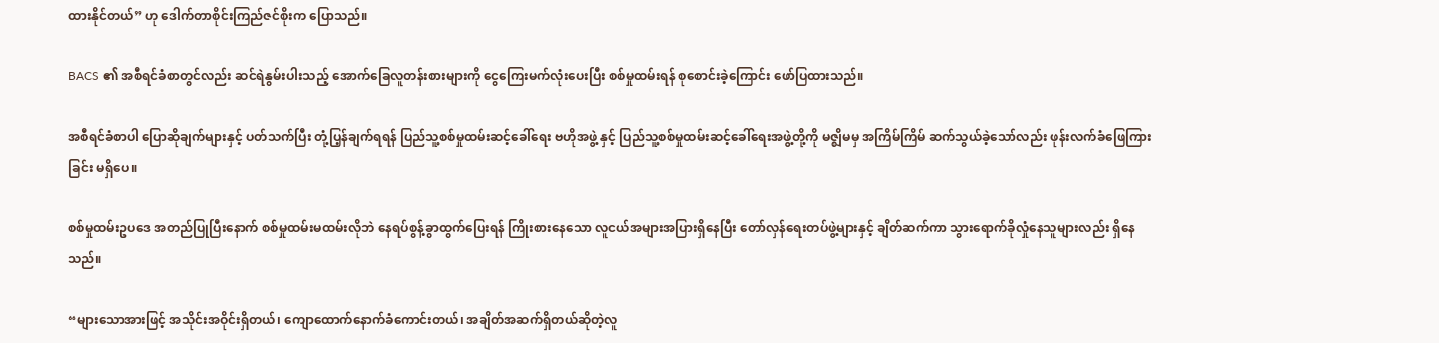ထားနိုင်တယ်” ဟု ဒေါက်တာစိုင်းကြည်ဇင်စိုးက ပြောသည်။

BACS ၏ အစီရင်ခံစာတွင်လည်း ဆင်ရဲနွမ်းပါးသည့် အောက်ခြေလူတန်းစားများကို ငွေကြေးမက်လုံးပေးပြီး စစ်မှုထမ်းရန် စုစောင်းခဲ့ကြောင်း ဖော်ပြထားသည်။

အစီရင်ခံစာပါ ပြောဆိုချက်များနှင့် ပတ်သက်ပြီး တုံ့ပြ့န်ချက်ရရန် ပြည်သူ့စစ်မှုထမ်းဆင့်ခေါ်ရေး ဗဟိုအဖွဲ့ နှင့် ပြည်သူ့စစ်မှုထမ်းဆင့်ခေါ်ရေးအဖွဲ့တို့ကို မဇ္ဈိမမှ အကြိမ်ကြိမ် ဆက်သွယ်ခဲ့သော်လည်း ဖုန်းလက်ခံဖြေကြားခြင်း မရှိပေ။

စစ်မှုထမ်းဥပဒေ အတည်ပြုပြီးနောက် စစ်မှုထမ်းမထမ်းလိုဘဲ နေရပ်စွန့်ခွာထွက်ပြေးရန် ကြိုးစားနေသော လူငယ်အများအပြားရှိနေပြီး တော်လှန်ရေးတပ်ဖွဲ့များနှင့် ချိတ်ဆက်ကာ သွားရောက်ခိုလှုံနေသူများလည်း ရှိနေသည်။

“များသောအားဖြင့် အသိုင်းအဝိုင်းရှိတယ်၊ ကျောထောက်နောက်ခံကောင်းတယ်၊ အချိတ်အဆက်ရှိတယ်ဆိုတဲ့လူ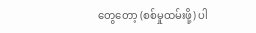တွေတော့ (စစ်မှုထမ်းဖို့) ပါ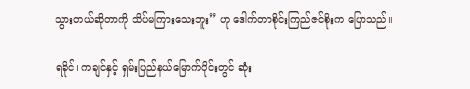သွားတယ်ဆိုတာကို သိပ်မကြားသေးဘူး” ဟု ဒေါက်တာစိုင်းကြည်ဇင်စိုးက ပြောသည်။

ရခိုင်၊ ကချင်နှင့် ရှမ်းပြည်နယ်မြောက်ပိုင်းတွင် ဆုံး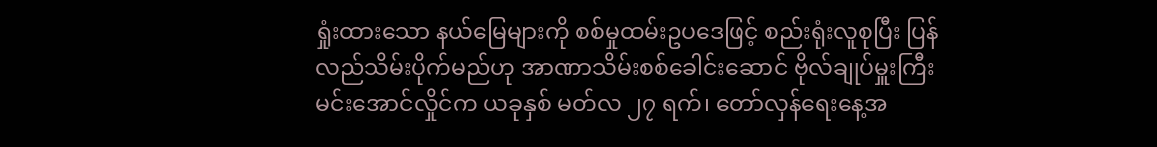ရှုံးထားသော နယ်မြေများကို စစ်မှုထမ်းဥပဒေဖြင့် စည်းရုံးလူစုပြီး ပြန်လည်သိမ်းပိုက်မည်ဟု အာဏာသိမ်းစစ်ခေါင်းဆောင် ဗိုလ်ချုပ်မှူးကြီးမင်းအောင်လှိုင်က ယခုနှစ် မတ်လ ၂၇ ရက်၊ တော်လှန်ရေးနေ့အ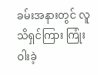ခမ်းအနားတွင် လူသိရှင်ကြား ကြုံးဝါးခဲ့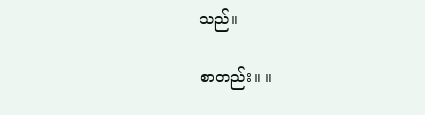သည်။

စာတည်း။ ။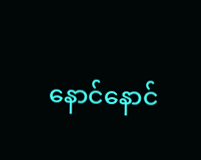နောင်နောင်